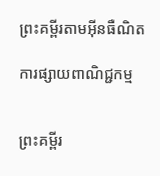ព្រះគម្ពីរតាមអ៊ីនធឺណិត

ការផ្សាយពាណិជ្ជកម្ម


ព្រះគម្ពីរ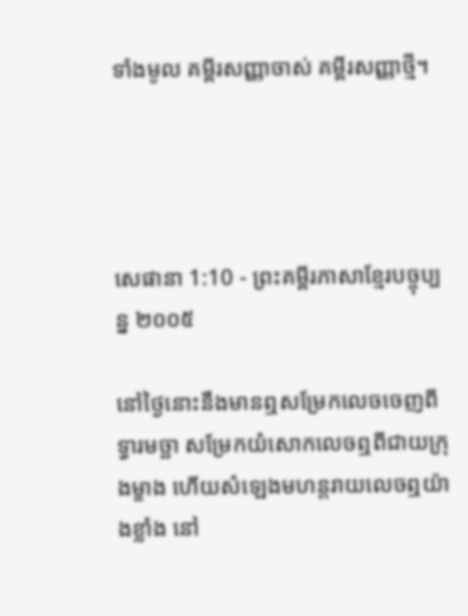ទាំងមូល គម្ពីរសញ្ញាចាស់ គម្ពីរសញ្ញាថ្មី។




សេផានា 1:10 - ព្រះគម្ពីរភាសាខ្មែរបច្ចុប្បន្ន ២០០៥

នៅថ្ងៃនោះនឹងមានឮសម្រែកលេចចេញពីទ្វារមច្ឆា សម្រែកយំសោកលេចឮពីជាយក្រុងម្ខាង ហើយសំឡេងមហន្ត‌រាយលេចឮយ៉ាងខ្លាំង នៅ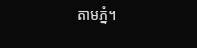តាមភ្នំ។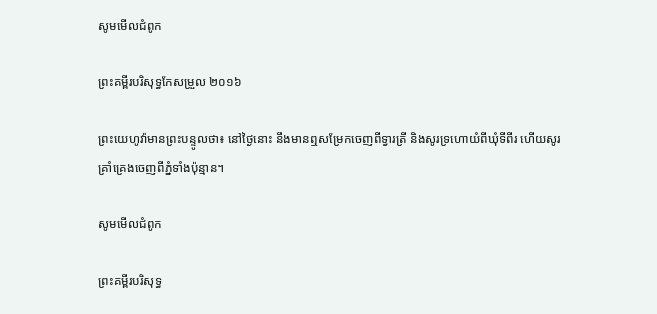សូមមើលជំពូក

ព្រះគម្ពីរបរិសុទ្ធកែសម្រួល ២០១៦

ព្រះ‌យេហូវ៉ាមានព្រះ‌បន្ទូលថា៖ នៅថ្ងៃនោះ នឹងមានឮសម្រែកចេញពីទ្វារត្រី និងសូរទ្រហោយំពីឃុំទីពីរ ហើយសូរគ្រាំ‌គ្រេងចេញពីភ្នំទាំងប៉ុន្មាន។

សូមមើលជំពូក

ព្រះគម្ពីរបរិសុទ្ធ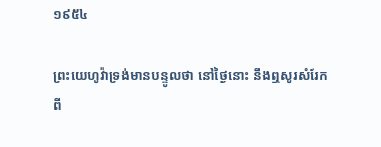១៩៥៤

ព្រះ‌យេហូវ៉ាទ្រង់មានបន្ទូលថា នៅថ្ងៃនោះ នឹងឮសូរសំរែកពី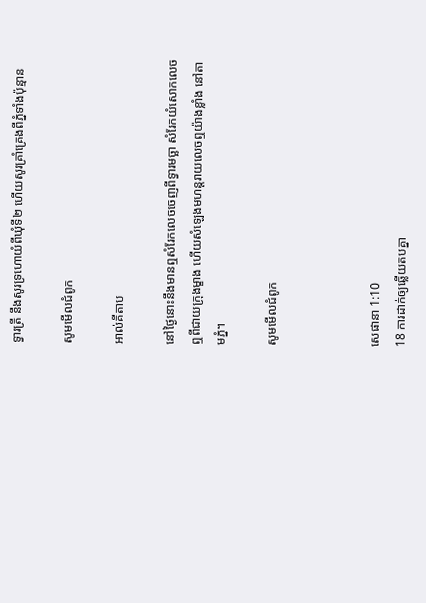ទ្វារត្រី នឹងសូរទ្រហោយំពីឃុំទី២ ហើយសូរគ្រាំ‌គ្រេងពីភ្នំទាំងប៉ុន្មាន

សូមមើលជំពូក

អាល់គីតាប

នៅថ្ងៃនោះនឹងមានឮសំរែកលេចចេញពីទ្វារមច្ឆា សំរែកយំសោកលេចឮពីជាយក្រុងម្ខាង ហើយសំឡេងមហន្ត‌រាយលេចឮយ៉ាងខ្លាំង នៅតាមភ្នំ។

សូមមើលជំពូក



សេផានា 1:10
18 ការដាក់ឲ្យឆ្លើយតបគ្នា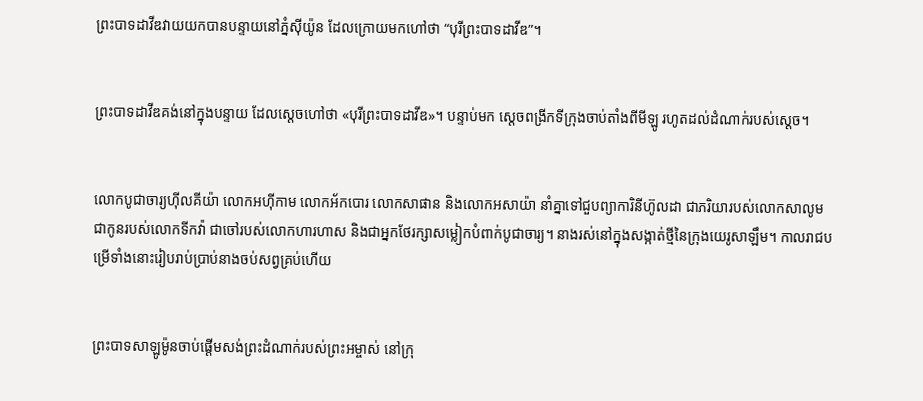ព្រះ‌បាទដាវីឌវាយយកបានបន្ទាយនៅភ្នំស៊ី‌យ៉ូន ដែលក្រោយមកហៅថា “បុរីព្រះ‌បាទដាវីឌ”។


ព្រះ‌បាទដាវីឌគង់នៅក្នុងបន្ទាយ ដែលស្ដេចហៅថា «បុរីព្រះ‌បាទដាវីឌ»។ បន្ទាប់មក ស្ដេចពង្រីកទីក្រុងចាប់តាំងពីមីឡូ រហូតដល់ដំណាក់របស់ស្ដេច។


លោកបូជា‌ចារ្យហ៊ីល‌គី‌យ៉ា លោកអហ៊ី‌កាម លោកអ័ក‌បោរ លោកសាផាន និងលោកអសា‌យ៉ា នាំគ្នាទៅជួបព្យាកា‌រិនីហ៊ូល‌ដា ជាភរិយារបស់លោកសាលូម ជាកូនរបស់លោកទីក‌វ៉ា ជាចៅរបស់លោកហារ‌ហាស និងជាអ្នកថែ‌រក្សាសម្លៀក‌បំពាក់បូជា‌ចារ្យ។ នាងរស់នៅក្នុងសង្កាត់ថ្មីនៃក្រុងយេរូ‌សាឡឹម។ កាលរាជបម្រើទាំងនោះរៀបរាប់ប្រាប់នាងចប់សព្វគ្រប់ហើយ


ព្រះ‌បាទសាឡូម៉ូនចាប់ផ្ដើមសង់ព្រះ‌ដំណាក់របស់ព្រះ‌អម្ចាស់ នៅក្រុ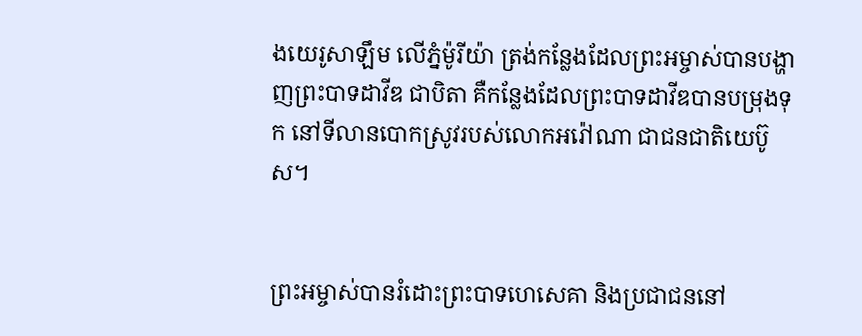ងយេរូ‌សាឡឹម លើភ្នំម៉ូរី‌យ៉ា ត្រង់កន្លែងដែលព្រះ‌អម្ចាស់បានបង្ហាញព្រះ‌បាទដាវីឌ ជាបិតា គឺកន្លែងដែលព្រះ‌បាទដាវីឌបានបម្រុងទុក នៅទី‌លានបោកស្រូវរបស់លោកអរ៉ៅ‌ណា ជាជន‌ជាតិយេប៊ូស។


ព្រះ‌អម្ចាស់បានរំដោះព្រះ‌បាទហេ‌សេគា និងប្រជា‌ជននៅ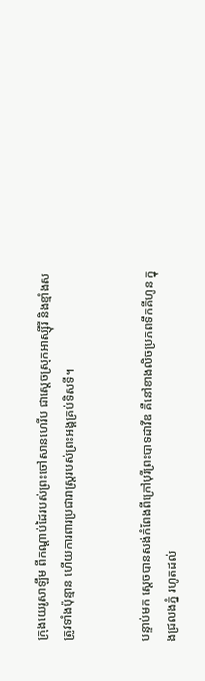ក្រុងយេរូ‌សាឡឹម ពីកណ្ដាប់ដៃរបស់ព្រះ‌ចៅសាន‌ហេ‌រីប ជាស្ដេចស្រុកអាស្ស៊ីរី និងខ្មាំងសត្រូវទាំងប៉ុន្មាន ហើយការ‌ពារប្រជា‌រាស្ត្ររបស់ព្រះអង្គគ្រប់ទិស‌ទី។


បន្ទាប់មក ស្ដេចបានសង់កំពែងពីក្រៅបុរីព្រះ‌បាទដាវីឌ គឺនៅខាងលិចប្រភពទឹកគីហូន ក្នុងជ្រលងភ្នំ រហូតដល់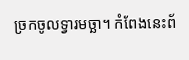ច្រកចូលទ្វារមច្ឆា។ កំពែងនេះព័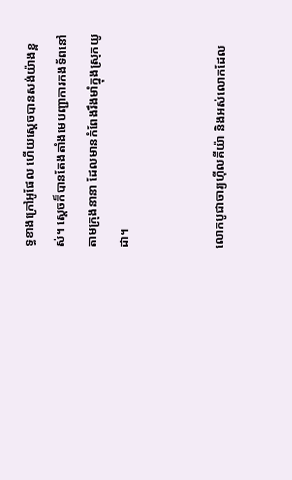ទ្ធខាងក្រៅអូ‌ផែល ហើយស្ដេចបានសង់យ៉ាងខ្ពស់។ ស្ដេចក៏បានតែង‌តាំងមេបញ្ជា‌ការកង‌ទ័ពនៅតាមក្រុងនានា ដែលមានកំពែងរឹង‌មាំក្នុងស្រុកយូដា។


លោកបូជា‌ចារ្យហ៊ីល‌គីយ៉ា និងអស់លោកដែល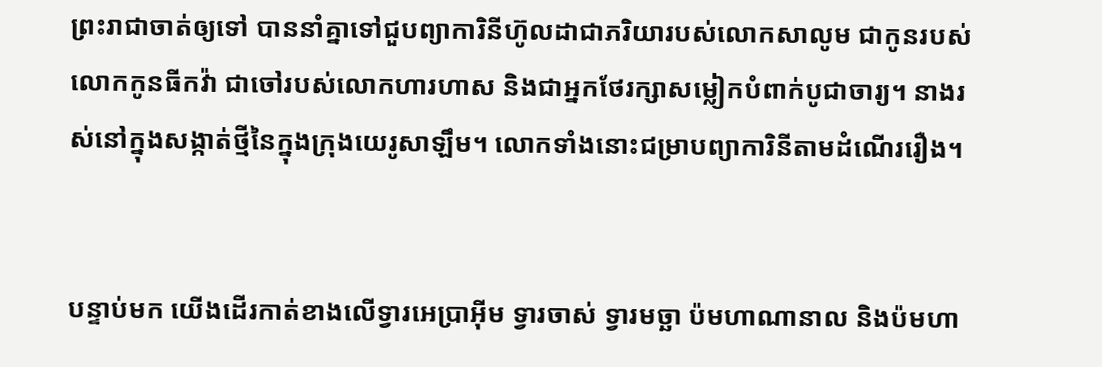ព្រះ‌រាជាចាត់ឲ្យទៅ បាននាំគ្នាទៅជួបព្យាកា‌រិនីហ៊ូល‌ដាជាភរិយារបស់លោកសា‌លូម ជាកូនរបស់លោកកូនធីក‌វ៉ា ជាចៅរបស់លោកហារ‌ហាស និងជាអ្នកថែ‌រក្សាសម្លៀក‌បំពាក់បូជា‌ចារ្យ។ នាងរស់នៅក្នុងសង្កាត់ថ្មីនៃក្នុងក្រុងយេរូ‌សាឡឹម។ លោកទាំងនោះជម្រាបព្យាកា‌រិនីតាមដំណើររឿង។


បន្ទាប់មក យើងដើរកាត់ខាងលើទ្វារអេប្រាអ៊ីម ទ្វារចាស់ ទ្វារមច្ឆា ប៉មហាណា‌នាល និងប៉មហា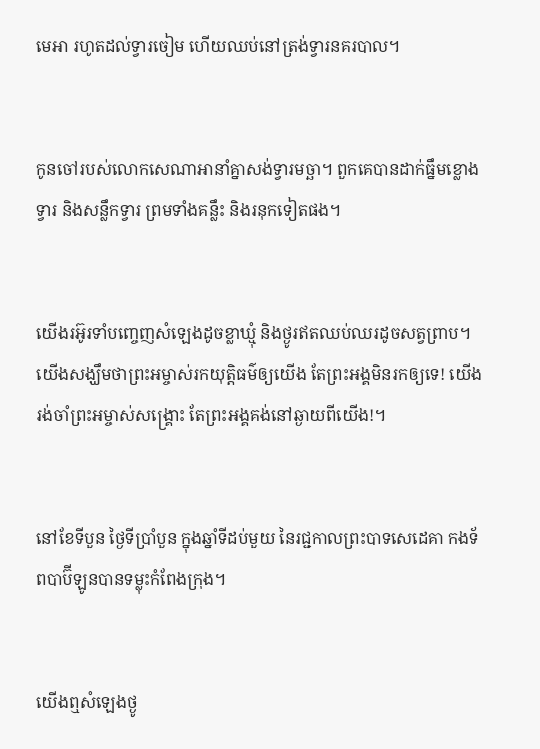មេ‌អា រហូតដល់ទ្វារចៀម ហើយឈប់នៅត្រង់ទ្វារនគរ‌បាល។


កូនចៅរបស់លោកសេណា‌អានាំគ្នាសង់ទ្វារមច្ឆា។ ពួកគេបានដាក់ធ្នឹមខ្លោងទ្វារ និងសន្លឹកទ្វារ ព្រមទាំងគន្លឹះ និងរនុកទៀតផង។


យើងរអ៊ូ‌រទាំបញ្ចេញសំឡេងដូចខ្លា‌ឃ្មុំ និងថ្ងូរឥតឈប់ឈរដូចសត្វព្រាប។ យើងសង្ឃឹមថាព្រះ‌អម្ចាស់រកយុត្តិធម៌ឲ្យយើង តែព្រះអង្គមិនរកឲ្យទេ! យើងរង់‌ចាំព្រះ‌អម្ចាស់សង្គ្រោះ តែព្រះអង្គគង់នៅឆ្ងាយពីយើង!។


នៅខែទីបួន ថ្ងៃទីប្រាំបួន ក្នុងឆ្នាំទីដប់មួយ នៃរជ្ជកាលព្រះ‌បាទសេដេ‌គា កង‌ទ័ពបាប៊ី‌ឡូនបានទម្លុះកំពែងក្រុង។


យើងឮសំឡេងថ្ងូ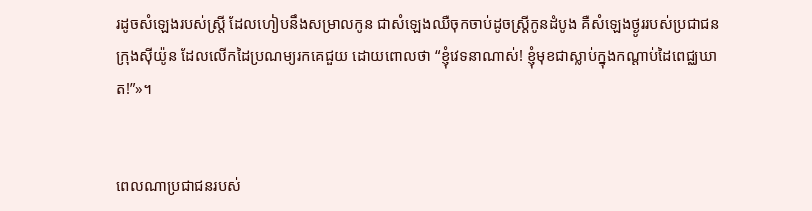រដូចសំឡេងរបស់ស្ត្រី ដែលហៀបនឹងសម្រាលកូន ជាសំឡេងឈឺចុកចាប់ដូចស្ត្រីកូនដំបូង គឺសំឡេងថ្ងូររបស់ប្រជា‌ជនក្រុងស៊ីយ៉ូន ដែលលើកដៃប្រណម្យរកគេជួយ ដោយពោលថា “ខ្ញុំវេទនាណាស់! ខ្ញុំមុខជាស្លាប់ក្នុងកណ្ដាប់ដៃពេជ្ឈ‌ឃាត!”»។


ពេលណាប្រជា‌ជនរបស់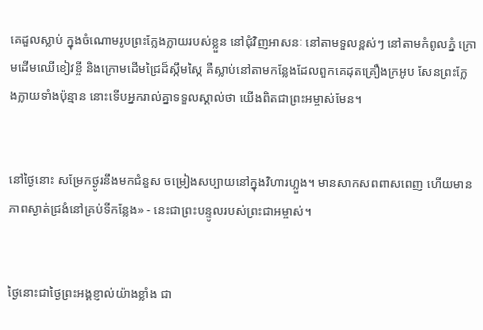គេដួលស្លាប់ ក្នុងចំណោមរូបព្រះក្លែង‌ក្លាយរបស់ខ្លួន នៅជុំ‌វិញអាសនៈ នៅតាមទួលខ្ពស់ៗ នៅតាមកំពូលភ្នំ ក្រោមដើមឈើខៀវខ្ចី និងក្រោមដើមជ្រៃដ៏ស្កឹម‌ស្កៃ គឺស្លាប់នៅតាមកន្លែងដែលពួកគេដុតគ្រឿងក្រអូប សែនព្រះក្លែង‌ក្លាយទាំងប៉ុន្មាន នោះទើបអ្នករាល់គ្នាទទួលស្គាល់ថា យើងពិតជាព្រះ‌អម្ចាស់មែន។


នៅថ្ងៃនោះ សម្រែកថ្ងូរនឹងមកជំនួស ចម្រៀងសប្បាយនៅក្នុងវិហារហ្លួង។ មានសាក‌សពពាស‌ពេញ ហើយមានភាពស្ងាត់ជ្រងំនៅគ្រប់ទីកន្លែង» - នេះជាព្រះ‌បន្ទូលរបស់ព្រះ‌ជា‌អម្ចាស់។


ថ្ងៃនោះជាថ្ងៃព្រះអង្គខ្ញាល់យ៉ាងខ្លាំង ជា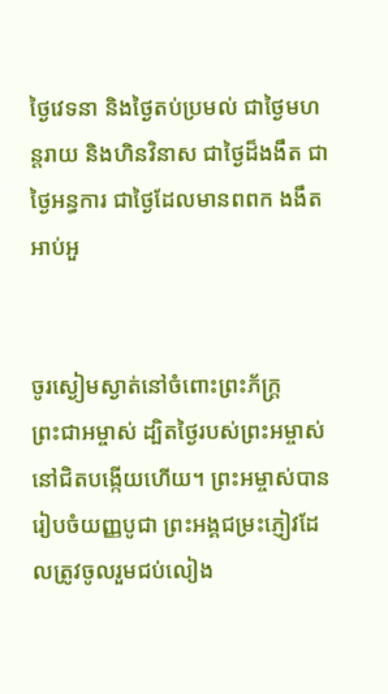ថ្ងៃវេទនា និងថ្ងៃតប់‌ប្រមល់ ជាថ្ងៃមហន្ត‌រាយ និងហិនវិនាស ជាថ្ងៃដ៏ងងឹត ជាថ្ងៃអន្ធការ ជាថ្ងៃដែលមានពពក ងងឹតអាប់‌អួ


ចូរស្ងៀមស្ងាត់នៅចំពោះព្រះ‌ភ័ក្ត្រព្រះ‌ជា‌អម្ចាស់ ដ្បិតថ្ងៃរបស់ព្រះ‌អម្ចាស់នៅជិតបង្កើយហើយ។ ព្រះ‌អម្ចាស់បានរៀបចំយញ្ញ‌បូជា ព្រះអង្គជម្រះភ្ញៀវដែលត្រូវចូលរួមជប់‌លៀង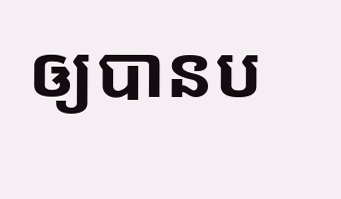ឲ្យបានប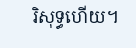រិសុទ្ធហើយ។